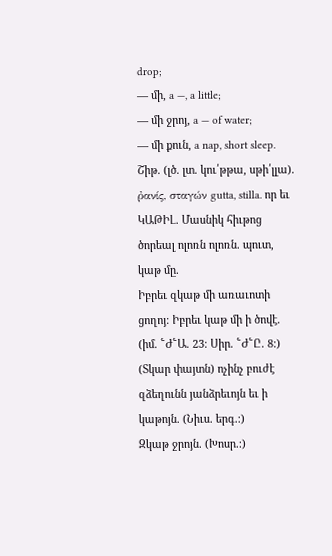drop;
— մի, a —, a little;
— մի ջրոյ, a — of water;
— մի քուն, a nap, short sleep.
Շիթ. (լծ. լտ. կու՛թթա, սթի՛լլա). ῤανίς, σταγών gutta, stilla. որ եւ ԿԱԹԻԼ. Մասնիկ հիւթոց ծորեալ ոլոռն ոլոռն. պուտ, կաթ մը.
Իբրեւ զկաթ մի առաւոտի ցողոյ։ Իբրեւ կաթ մի ի ծովէ. (իմ. ՟Ժ՟Ա. 23։ Սիր. ՟Ժ՟Ը. 8։)
(Տկար փայտն) ոչինչ բուժէ զձեղունն յանձրեւոյն եւ ի կաթոյն. (Նիւս. երգ.։)
Զկաթ ջրոյն. (Խոսր.։)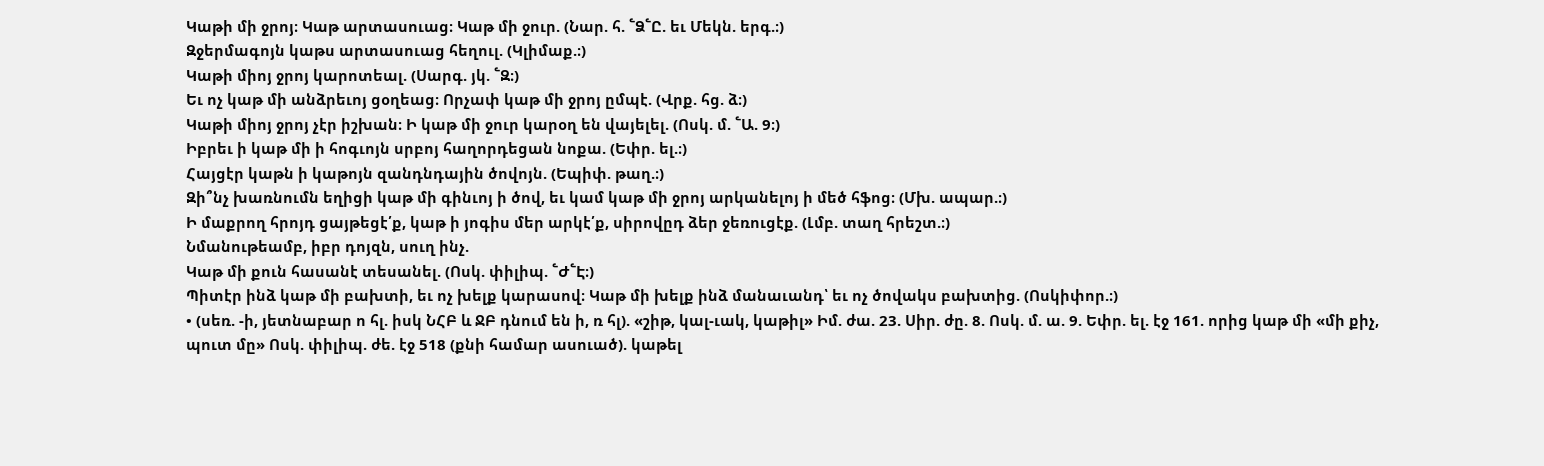Կաթի մի ջրոյ։ Կաթ արտասուաց։ Կաթ մի ջուր. (Նար. հ. ՟Ձ՟Ը. եւ Մեկն. երգ.։)
Զջերմագոյն կաթս արտասուաց հեղուլ. (Կլիմաք.։)
Կաթի միոյ ջրոյ կարոտեալ. (Սարգ. յկ. ՟Զ։)
Եւ ոչ կաթ մի անձրեւոյ ցօղեաց։ Որչափ կաթ մի ջրոյ ըմպէ. (Վրք. հց. ձ։)
Կաթի միոյ ջրոյ չէր իշխան։ Ի կաթ մի ջուր կարօղ են վայելել. (Ոսկ. մ. ՟Ա. 9։)
Իբրեւ ի կաթ մի ի հոգւոյն սրբոյ հաղորդեցան նոքա. (Եփր. ել.։)
Հայցէր կաթն ի կաթոյն զանդնդային ծովոյն. (Եպիփ. թաղ.։)
Զի՞նչ խառնումն եղիցի կաթ մի գինւոյ ի ծով, եւ կամ կաթ մի ջրոյ արկանելոյ ի մեծ հֆոց։ (Մխ. ապար.։)
Ի մաքրող հրոյդ ցայթեցէ՛ք, կաթ ի յոգիս մեր արկէ՛ք, սիրովըդ ձեր ջեռուցէք. (Լմբ. տաղ հրեշտ.։)
Նմանութեամբ, իբր դոյզն, սուղ ինչ.
Կաթ մի քուն հասանէ տեսանել. (Ոսկ. փիլիպ. ՟Ժ՟Է։)
Պիտէր ինձ կաթ մի բախտի, եւ ոչ խելք կարասով։ Կաթ մի խելք ինձ մանաւանդ՝ եւ ոչ ծովակս բախտից. (Ոսկիփոր.։)
• (սեռ. -ի, յետնաբար ո հլ. իսկ ՆՀԲ և ՋԲ դնում են ի, ռ հլ). «շիթ, կալ-ւակ, կաթիլ» Իմ. ժա. 23. Սիր. ժը. 8. Ոսկ. մ. ա. 9. Եփր. ել. էջ 161. որից կաթ մի «մի քիչ, պուտ մը» Ոսկ. փիլիպ. ժե. էջ 518 (քնի համար ասուած). կաթել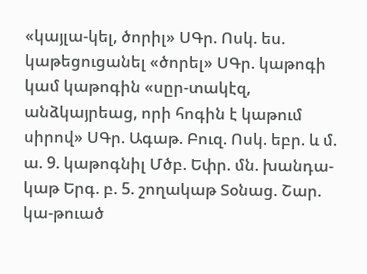«կայլա-կել, ծորիլ» ՍԳր. Ոսկ. ես. կաթեցուցանել «ծորել» ՍԳր. կաթոգի կամ կաթոգին «սըր-տակէզ, անձկայրեաց, որի հոգին է կաթում սիրով» ՍԳր. Ագաթ. Բուզ. Ոսկ. եբր. և մ. ա. 9. կաթոգնիլ Մծբ. Եփր. մն. խանդա-կաթ Երգ. բ. 5. շողակաթ Տօնաց. Շար. կա-թուած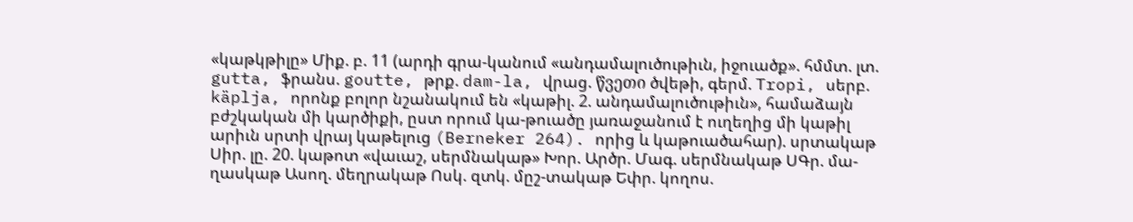«կաթկթիլը» Միք. բ. 11 (արդի գրա-կանում «անդամալուծութիւն, իջուածք». հմմտ. լտ. gutta, ֆրանս. goutte, թրք. dam-la, վրաց. წვეთი ծվեթի, գերմ. Tropi, սերբ. käplja, որոնք բոլոր նշանակում են «կաթիլ. 2. անդամալուծութիւն», համաձայն բժշկական մի կարծիքի, ըստ որում կա-թուածը յառաջանում է ուղեղից մի կաթիլ արիւն սրտի վրայ կաթելուց (Berneker 264). որից և կաթուածահար). սրտակաթ Սիր. լը. 20. կաթոտ «վաւաշ, սերմնակաթ» Խոր. Արծր. Մագ. սերմնակաթ ՍԳր. մա-ղասկաթ Ասող. մեղրակաթ Ոսկ. զտկ. մըշ-տակաթ Եփր. կողոս.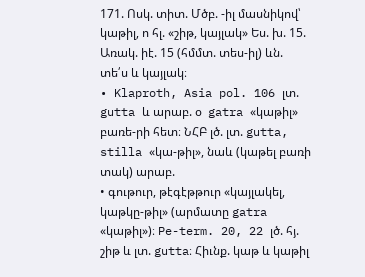171. Ոսկ. տիտ. Մծբ. -իլ մասնիկով՝ կաթիլ, ո հլ. «շիթ, կայլակ» Ես. խ. 15. Առակ. իէ. 15 (հմմտ. տես-իլ) ևն. տե՛ս և կայլակ։
• Klaproth, Asia pol. 106 լտ. gutta և արաբ. օ  gatra «կաթիլ» բառե-րի հետ։ ՆՀԲ լծ. լտ. gutta, stilla «կա-թիլ», նաև (կաթել բառի տակ) արաբ.
• գութուր, թէգէթթուր «կայլակել, կաթկը-թիլ» (արմատը gatra «կաթիլ»)։ Pe-term. 20, 22 լծ. հյ. շիթ և լտ. gutta։ Հիւնք. կաթ և կաթիլ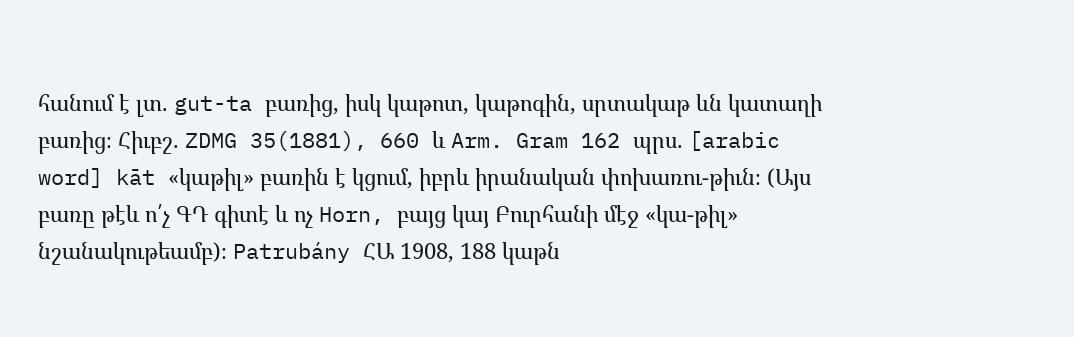հանում է լտ. gut-ta բառից, իսկ կաթոտ, կաթոգին, սրտակաթ ևն կատաղի բառից։ Հիւբշ. ZDMG 35(1881), 660 և Arm. Gram 162 պրս. [arabic word] kāt «կաթիլ» բառին է կցում, իբրև իրանական փոխառու-թիւն։ (Այս բառը թէև ո՛չ ԳԴ գիտէ և ոչ Horn, բայց կայ Բուրհանի մէջ «կա-թիլ» նշանակութեամբ)։ Patrubány ՀԱ 1908, 188 կաթն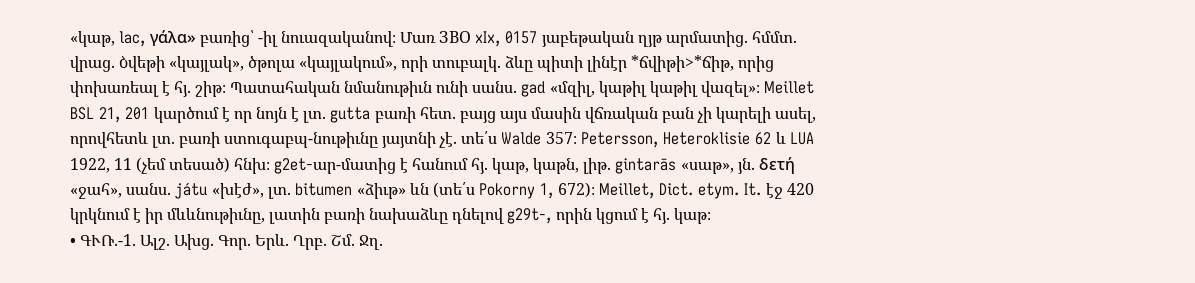«կաթ, lac, γάλα» բառից՝ -իլ նուազականով։ Մառ ЗВО xIx, 0157 յաբեթական ղյթ արմատից. հմմտ. վրաց. ბվեթի «կայլակ», ծթոլա «կայլակում», որի տուբալկ. ձևը պիտի լինէր *ճվիթի>*ճիթ, որից փոխառեալ է հյ. շիթ։ Պատահական նմանութիւն ունի սանս. gad «մզիլ, կաթիլ կաթիլ վազել»։ Meillet BSL 21, 201 կարծում է որ նոյն է լտ. gutta բառի հետ. բայց այս մասին վճռական բան չի կարելի ասել, որովհետև լտ. բառի ստուգաբպ-նութիւնը յայտնի չէ. տե՛ս Walde 357։ Petersson, Heteroklisie 62 և LUA 1922, 11 (չեմ տեսած) հնխ։ g2et-ար-մատից է հանում հյ. կաթ, կաթն, լիթ. gintarās «սաթ», յն. δετή «ջահ», սանս. játu «խէժ», լտ. bitumen «ձիւթ» ևն (տե՛ս Pokorny 1, 672)։ Meillet, Dict. etym. It. էջ 420 կրկնում է իր մևևնութիւնը, լատին բառի նախաձևը դնելով g29t-, որին կցում է հյ. կաթ։
• ԳՒՌ.-1. Ալշ. Ախց. Գոր. Երև. Ղրբ. Շմ. Ջղ.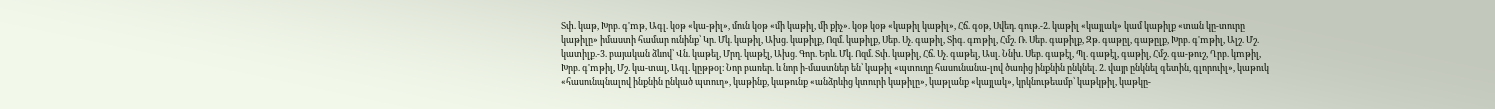Տփ. կաթ, Խրբ. գ'mթ, Ագլ. կօթ «կա-թիլ», մուն կօթ «մի կաթիլ, մի քիչ». կօթ կօթ «կաթիլ կաթիլ», Հճ. գօթ, Սվեդ. գութ.-2. կաթիլ «կայլակ» կամ կաթիլք «տան կը-տուրը կաթիլը» իմաստի համար ունինք՝ Կր. Մկ. կաթիլ, Ախց. կաթիլք, Ոզմ. կաթիլք, Սեբ. Սչ. գաթիլ, Տիգ. գmթիլ, Հմշ. Ռ. Սեբ. գաթիլք, Զթ. գաթըլ, գաթըլք, Խրբ. գ'mթիլ, Ալշ. Մշ. կատիլք.-3. բայական ձևով՝ Վն. կաթել, Մրղ. կաթէլ, Ախց. Գոր. Երև. Մկ. Ոզմ. Տփ. կաթիլ, Հճ. Սչ. գաթել, Ասլ. Ննխ. Սեբ. գաթէլ, Պլ. գաթէլ, գաթիլ, Հմշ. գա-թուշ, Ղրբ. կmթիլ, Խրբ. գ'mթիլ, Մշ. կա-տալ, Ագլ. կըթթօլ։ Նոր բառեր. և նոր ի-մաստներ են՝ կաթիլ «պտուղը հասունանա-լով ծառից ինքնին ընկնել. 2. վայր ընկնել գետին, գլորուիլ», կաթուկ «հասունպնալով ինքնին ընկած պտուղ», կաթինք, կաթունք «անձրևից կտուրի կաթիլը», կաթլանք «կայլակ», կրկնութեամբ՝ կաթկթիլ, կաթկը-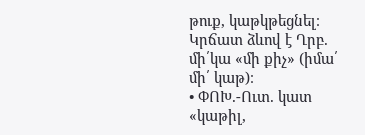թուք, կաթկթեցնել։ Կրճատ ձևով է Ղրբ. մի՛կա «մի քիչ» (իմա՛ մի՛ կաթ)։
• ՓՈԽ.-Ուտ. կատ «կաթիլ,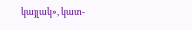կայլակ», կատ-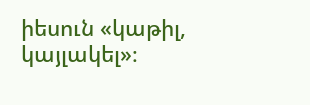իեսուն «կաթիլ, կայլակել»։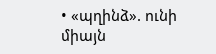• «պղինձ». ունի միայն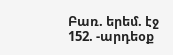Բառ. երեմ. էջ 152. -արդեօք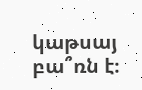կաթսայ բա՞ռն է։